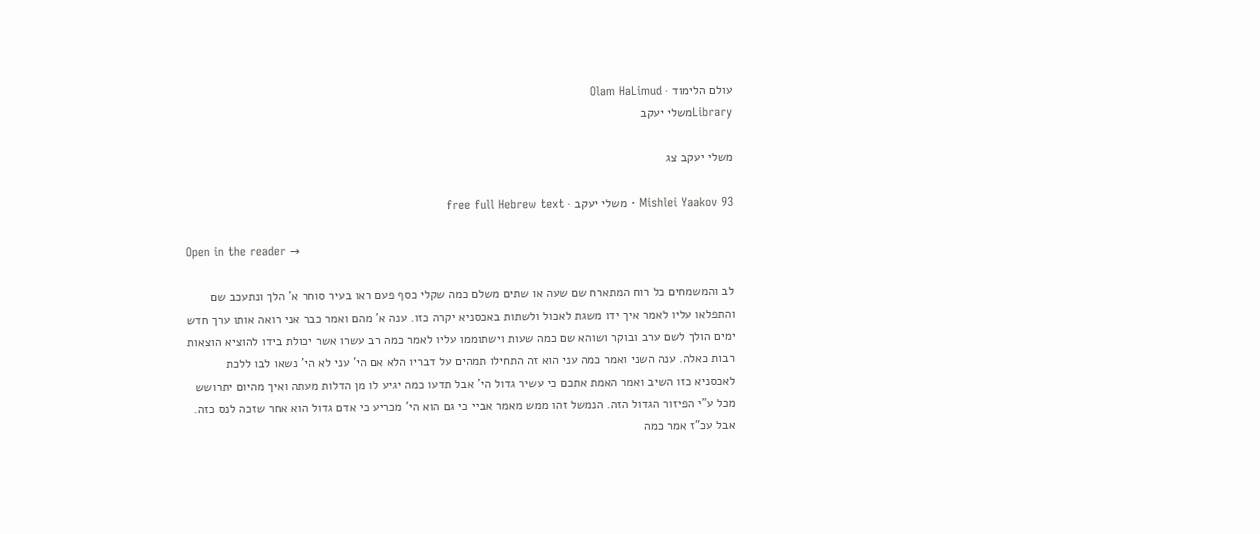עולם הלימוד · Olam HaLimud
Libraryמשלי יעקב

משלי יעקב צג

Mishlei Yaakov 93 · משלי יעקב · free full Hebrew text

Open in the reader →

לב והמשמחים כל רוח המתארח שם שעה או שתים משלם כמה שקלי כסף פעם ראו בעיר סוחר א' הלך ונתעכב שם והתפלאו עליו לאמר איך ידו משגת לאכול ולשתות באכסניא יקרה כזו. ענה א' מהם ואמר כבר אני רואה אותו ערך חדש ימים הולך לשם ערב ובוקר ושוהא שם כמה שעות וישתוממו עליו לאמר כמה רב עשרו אשר יכולת בידו להוציא הוצאות רבות כאלה. ענה השני ואמר כמה עני הוא זה התחילו תמהים על דבריו הלא אם הי' עני לא הי' נשאו לבו ללכת לאכסניא כזו השיב ואמר האמת אתכם כי עשיר גדול הי' אבל תדעו כמה יגיע לו מן הדלות מעתה ואיך מהיום יתרושש מכל ע"י הפיזור הגדול הזה. הנמשל זהו ממש מאמר אביי כי גם הוא הי' מכריע כי אדם גדול הוא אחר שזכה לנס כזה. אבל עכ"ז אמר כמה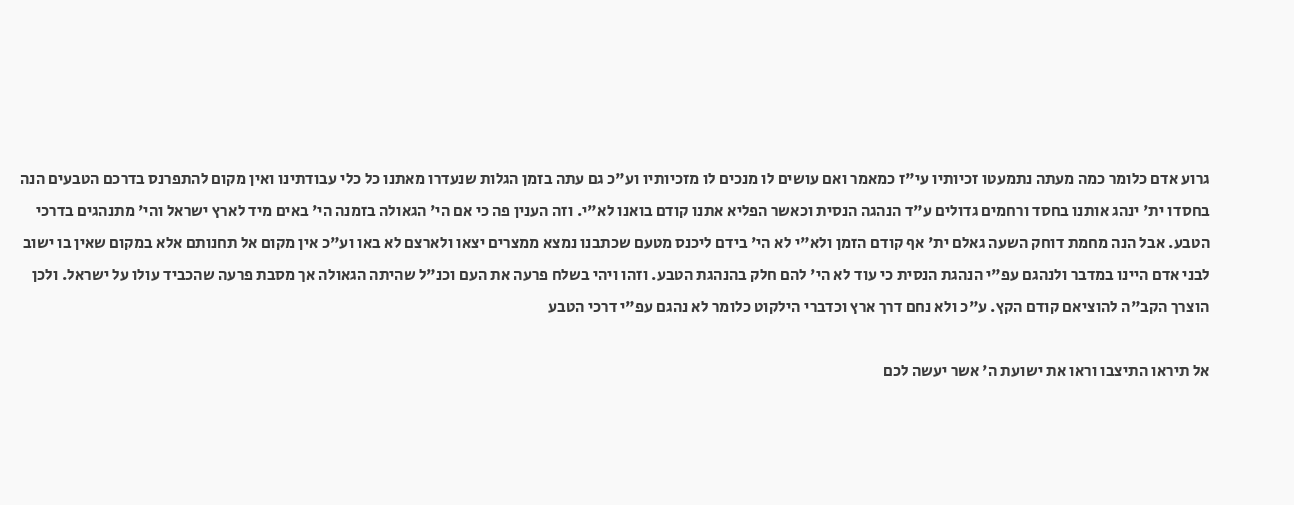גרוע אדם כלומר כמה מעתה נתמעטו זכיותיו עי"ז כמאמר ואם עושים לו מנכים לו מזכיותיו וע"כ גם עתה בזמן הגלות שנעדרו מאתנו כל כלי עבודתינו ואין מקום להתפרנס בדרכם הטבעים הנה בחסדו ית' ינהג אותנו בחסד ורחמים גדולים ע"ד הנהגה הנסית וכאשר הפליא אתנו קודם בואנו לא"י. וזה הענין פה כי אם הי' הגאולה בזמנה הי' באים מיד לארץ ישראל והי' מתנהגים בדרכי הטבע. אבל הנה מחמת דוחק השעה גאלם ית' אף קודם הזמן ולא"י לא הי' בידם ליכנס מטעם שכתבנו נמצא ממצרים יצאו ולארצם לא באו וע"כ אין מקום אל תחנותם אלא במקום שאין בו ישוב לבני אדם היינו במדבר ולנהגם עפ"י הנהגת הנסית כי עוד לא הי' להם חלק בהנהגת הטבע. וזהו ויהי בשלח פרעה את העם וכנ"ל שהיתה הגאולה אך מסבת פרעה שהכביד עולו על ישראל. ולכן הוצרך הקב"ה להוציאם קודם הקץ. ע"כ ולא נחם דרך ארץ וכדברי הילקוט כלומר לא נהגם עפ"י דרכי הטבע

אל תיראו התיצבו וראו את ישועת ה' אשר יעשה לכם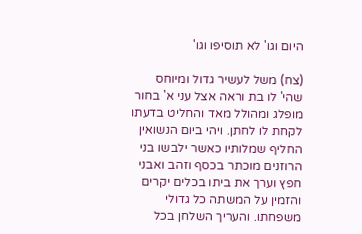היום וגו' לא תוסיפו וגו'

(צח) משל לעשיר גדול ומיוחס שהי' לו בת וראה אצל עני א' בחור מופלג ומהולל מאד והחליט בדעתו לקחת לו לחתן. ויהי ביום הנשואין החליף שמלותיו כאשר ילבשו בני הרוזנים מוכתר בכסף וזהב ואבני חפץ וערך את ביתו בכלים יקרים והזמין על המשתה כל גדולי משפחתו. והעריך השלחן בכל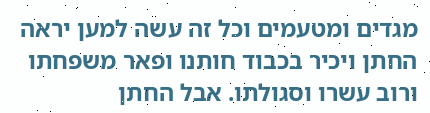מגדים ומטעמים וכל זה עשה למען יראה החתן ויכיר בכבוד חותנו ופאר משפחתו ורוב עשרו וסגולתו. אבל החתן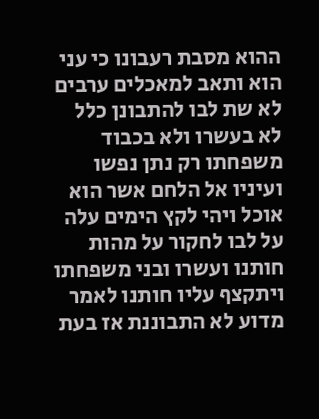ההוא מסבת רעבונו כי עני הוא ותאב למאכלים ערבים לא שת לבו להתבונן כלל לא בעשרו ולא בכבוד משפחתו רק נתן נפשו ועיניו אל הלחם אשר הוא אוכל ויהי לקץ הימים עלה על לבו לחקור על מהות חותנו ועשרו ובני משפחתו ויתקצף עליו חותנו לאמר מדוע לא התבוננת אז בעת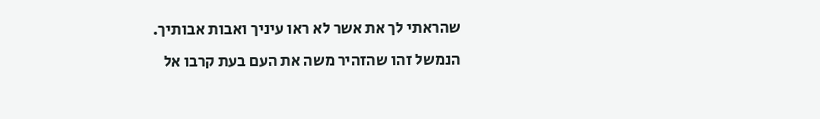שהראתי לך את אשר לא ראו עיניך ואבות אבותיך. הנמשל זהו שהזהיר משה את העם בעת קרבו אל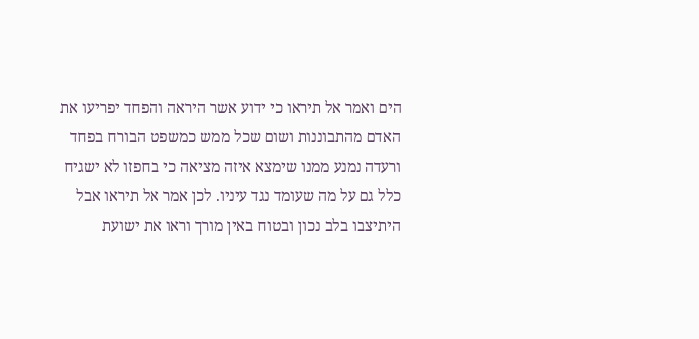הים ואמר אל תיראו כי ידוע אשר היראה והפחד יפריעו את האדם מהתבוננות ושום שכל ממש כמשפט הבורח בפחד ורעדה נמנע ממנו שימצא איזה מציאה כי בחפזו לא ישגיח כלל גם על מה שעומד נגד עיניו. לכן אמר אל תיראו אבל היתיצבו בלב נכון ובטוח באין מורך וראו את ישועת